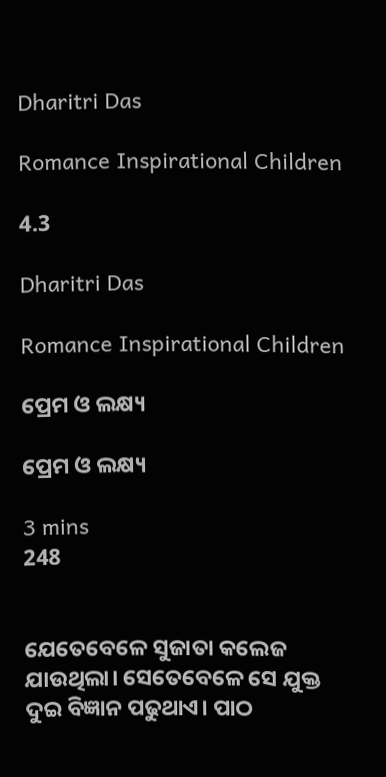Dharitri Das

Romance Inspirational Children

4.3

Dharitri Das

Romance Inspirational Children

ପ୍ରେମ ଓ ଲକ୍ଷ୍ୟ

ପ୍ରେମ ଓ ଲକ୍ଷ୍ୟ

3 mins
248


ଯେତେବେଳେ ସୁଜାତା କଲେଜ ଯାଉଥିଲା। ସେତେବେଳେ ସେ ଯୁକ୍ତ ଦୁଇ ବିଜ୍ଞାନ ପଢୁଥାଏ। ପାଠ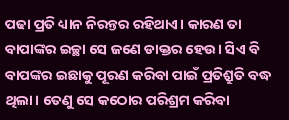ପଢା ପ୍ରତି ଧ୍ୟାନ ନିରନ୍ତର ରହିଥାଏ। କାରଣ ତା ବାପାଙ୍କର ଇଚ୍ଛା ସେ ଜଣେ ଡାକ୍ତର ହେଉ। ସିଏ ବି ବାପଙ୍କର ଇଛାକୁ ପୂରଣ କରିବା ପାଇଁ ପ୍ରତିଶ୍ରୁତି ବଦ୍ଧ ଥିଲା। ତେଣୁ ସେ କଠୋର ପରିଶ୍ରମ କରିବା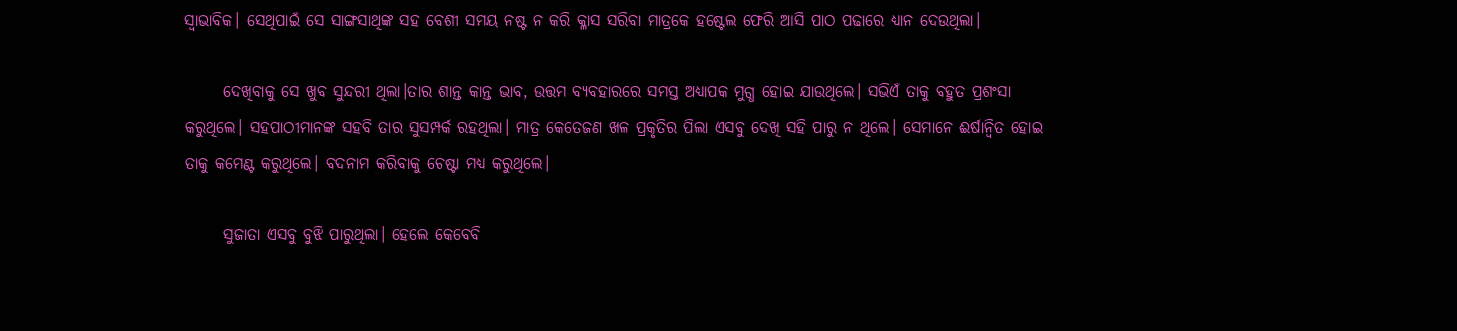ସ୍ୱାଭାବିକ। ସେଥିପାଇଁ ସେ ସାଙ୍ଗସାଥିଙ୍କ ସହ ବେଶୀ ସମୟ ନଷ୍ଟ ନ କରି କ୍ଳାସ ସରିବା ମାତ୍ରକେ ହଷ୍ଟେଲ ଫେରି ଆସି ପାଠ ପଢାରେ ଧ୍ୟାନ ଦେଉଥିଲା।

      ଦେଖିବାକୁ ସେ ଖୁବ ସୁନ୍ଦରୀ ଥିଲା।ତାର ଶାନ୍ତ କାନ୍ତ ଭାବ, ଉତ୍ତମ ବ୍ୟବହାରରେ ସମସ୍ତ ଅଧ୍ୟାପକ ମୁଗ୍ଧ ହୋଇ ଯାଉଥିଲେ। ସଭିଏଁ ତାକୁ ବହୁତ ପ୍ରଶଂସା କରୁଥିଲେ। ସହପାଠୀମାନଙ୍କ ସହବି ତାର ସୁସମ୍ପର୍କ ରହଥିଲା। ମାତ୍ର କେତେଜଣ ଖଳ ପ୍ରକୃତିର ପିଲା ଏସବୁ ଦେଖି ସହି ପାରୁ ନ ଥିଲେ। ସେମାନେ ଈର୍ଷାନ୍ବିତ ହୋଇ ତାକୁ କମେଣ୍ଟ କରୁଥିଲେ। ବଦନାମ କରିବାକୁ ଚେଷ୍ଟା ମଧ୍ୟ କରୁଥିଲେ।

      ସୁଜାତା ଏସବୁ ବୁଝି ପାରୁଥିଲା। ହେଲେ କେବେବି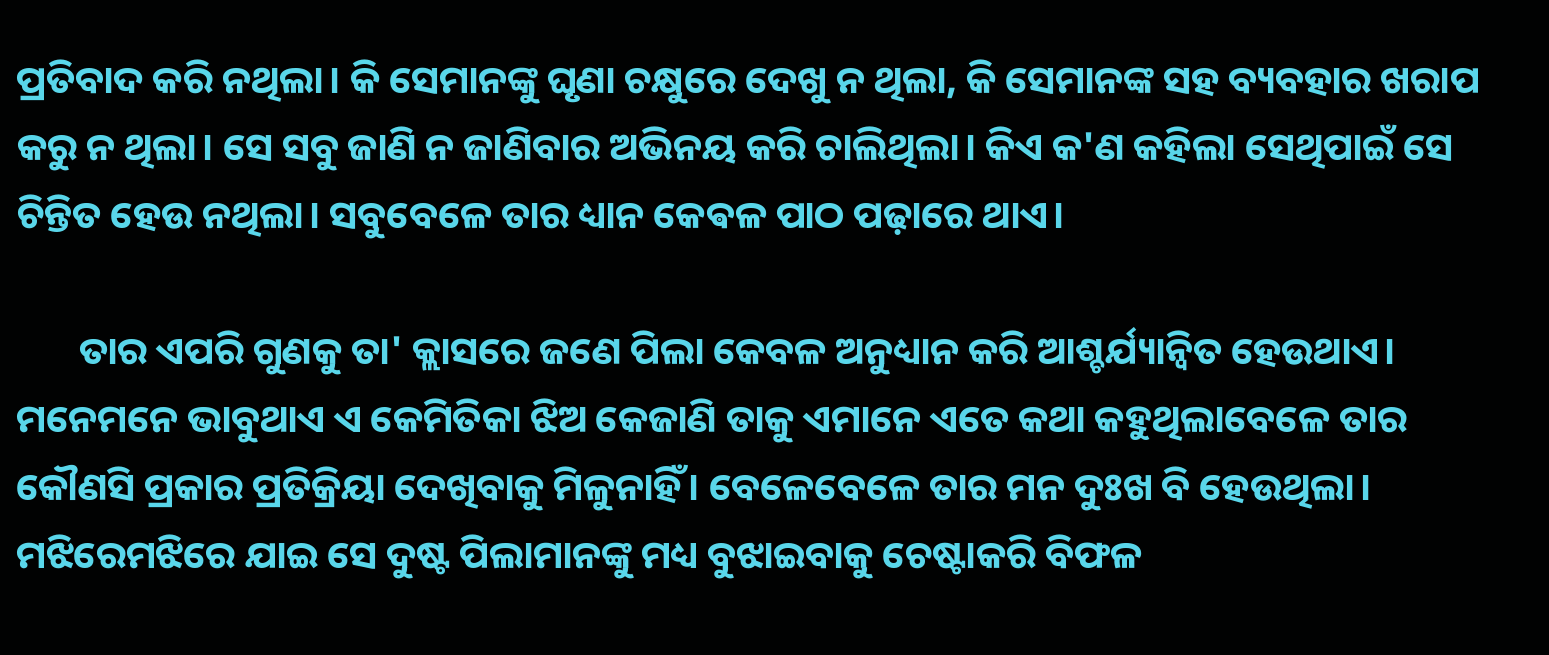ପ୍ରତିବାଦ କରି ନଥିଲା। କି ସେମାନଙ୍କୁ ଘୃଣା ଚକ୍ଷୁରେ ଦେଖୁ ନ ଥିଲା, କି ସେମାନଙ୍କ ସହ ବ୍ୟବହାର ଖରାପ କରୁ ନ ଥିଲା। ସେ ସବୁ ଜାଣି ନ ଜାଣିବାର ଅଭିନୟ କରି ଚାଲିଥିଲା। କିଏ କ'ଣ କହିଲା ସେଥିପାଇଁ ସେ ଚିନ୍ତିତ ହେଉ ନଥିଲା। ସବୁବେଳେ ତାର ଧ୍ୟାନ କେଵଳ ପାଠ ପଢ଼ାରେ ଥାଏ।

       ତାର ଏପରି ଗୁଣକୁ ତା' କ୍ଲାସରେ ଜଣେ ପିଲା କେବଳ ଅନୁଧ୍ୟାନ କରି ଆଶ୍ଚର୍ଯ୍ୟାନ୍ୱିତ ହେଉଥାଏ। ମନେମନେ ଭାବୁଥାଏ ଏ କେମିତିକା ଝିଅ କେଜାଣି ତାକୁ ଏମାନେ ଏତେ କଥା କହୁଥିଲାବେଳେ ତାର କୌଣସି ପ୍ରକାର ପ୍ରତିକ୍ରିୟା ଦେଖିବାକୁ ମିଳୁନାହିଁ। ବେଳେବେଳେ ତାର ମନ ଦୁଃଖ ବି ହେଉଥିଲା। ମଝିରେମଝିରେ ଯାଇ ସେ ଦୁଷ୍ଟ ପିଲାମାନଙ୍କୁ ମଧ୍ୟ ବୁଝାଇବାକୁ ଚେଷ୍ଟାକରି ବିଫଳ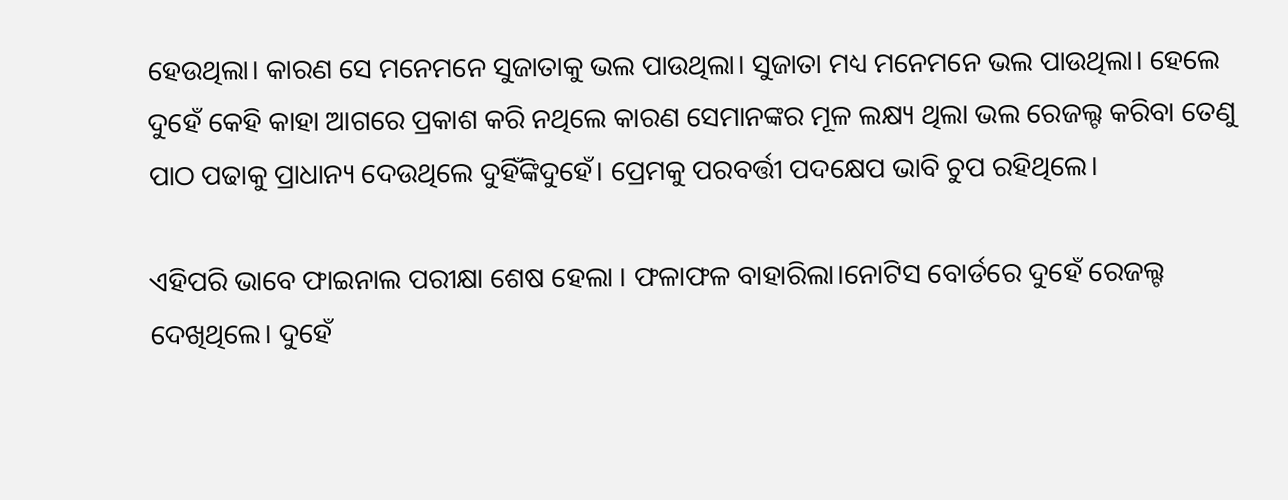ହେଉଥିଲା। କାରଣ ସେ ମନେମନେ ସୁଜାତାକୁ ଭଲ ପାଉଥିଲା। ସୁଜାତା ମଧ୍ୟ ମନେମନେ ଭଲ ପାଉଥିଲା। ହେଲେ ଦୁହେଁ କେହି କାହା ଆଗରେ ପ୍ରକାଶ କରି ନଥିଲେ କାରଣ ସେମାନଙ୍କର ମୂଳ ଲକ୍ଷ୍ୟ ଥିଲା ଭଲ ରେଜଲ୍ଟ କରିବା ତେଣୁ ପାଠ ପଢାକୁ ପ୍ରାଧାନ୍ୟ ଦେଉଥିଲେ ଦୁହିଁଙ୍କିଦୁହେଁ। ପ୍ରେମକୁ ପରବର୍ତ୍ତୀ ପଦକ୍ଷେପ ଭାବି ଚୁପ ରହିଥିଲେ।

ଏହିପରି ଭାବେ ଫାଇନାଲ ପରୀକ୍ଷା ଶେଷ ହେଲା । ଫଳାଫଳ ବାହାରିଲା।ନୋଟିସ ବୋର୍ଡରେ ଦୁହେଁ ରେଜଲ୍ଟ ଦେଖିଥିଲେ। ଦୁହେଁ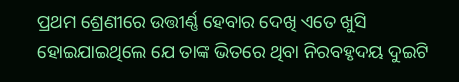ପ୍ରଥମ ଶ୍ରେଣୀରେ ଉତ୍ତୀର୍ଣ୍ଣ ହେବାର ଦେଖି ଏତେ ଖୁସି ହୋଇଯାଇଥିଲେ ଯେ ତାଙ୍କ ଭିତରେ ଥିବା ନିରବହୃଦୟ ଦୁଇଟି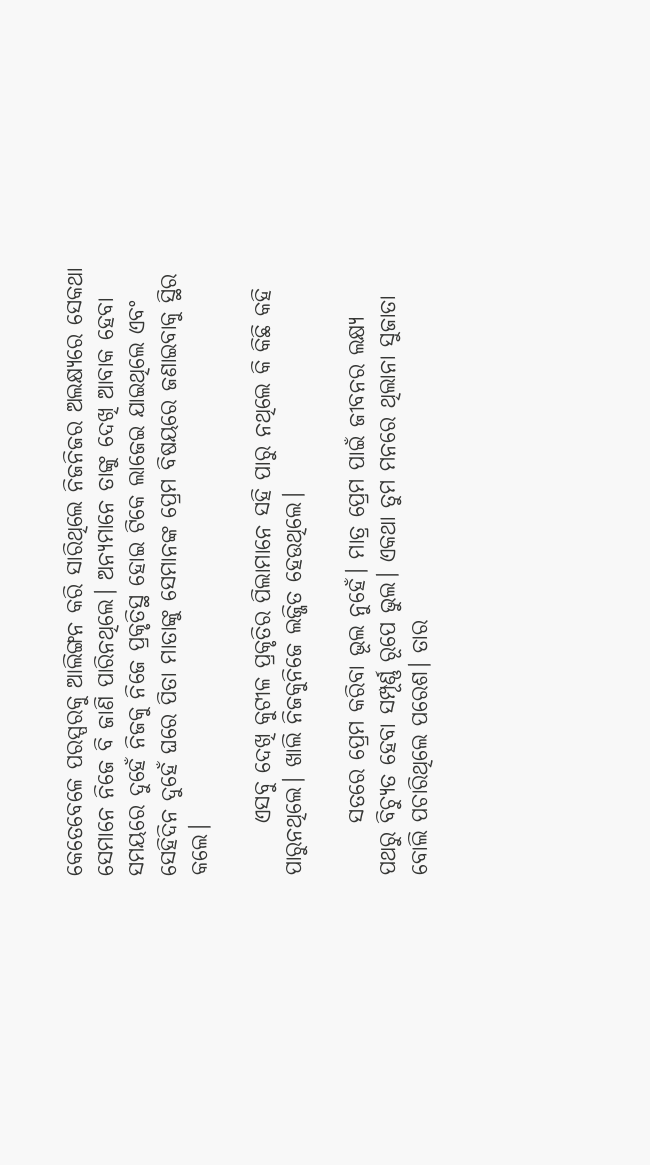କେତେବେଳେ ପରସ୍ପରକୁ ଆଲିଙ୍ଗନ କରି ସାରିଥିଲେ ନିଜନିଜର ଅଲକ୍ଷ୍ୟରେ ସେକଥା ସେମାନେ ନିଜେ ବି ଜାଣି ପାରିନଥିଲେ। ଅନ୍ୟମାନେ ତାଙ୍କୁ ଦେଖି ଆବାକ ହେବା ସମୟରେ ଦୁହେଁ ନିଜକୁ ନିଜେ ପ୍ରକୃତିସ୍ଥ ହୋଇ ଟିକେ ଲାଜେଇ ଯାଇଥିଲେ ଏବଂ ସେହିଦିନ ଦୁହେଁ ଘରେ ପିତା ମାତାଙ୍କୁ ସେମାନଙ୍କ ପ୍ରେମ ବିଷୟରେ ଜଣାଇବାକୁ ସ୍ଥିର କଲେ।

      ଏସବୁ ଦେଖି କୁଟୀଳ ପ୍ରକୃତିର ପିଲାମାନେ ସହି ପାରୁ ନଥିଲେ କି କିଛି କହି ପାରୁନଥିଲେ। ଖାଲି ନିଜକୁନିଜେ ଲଜ୍ଜିତ ହେଉଥିଲେ।

      ସତରେ ପ୍ରେମ କରିବା ଭୂଲ ନୁହେଁ। ମାତ୍ର ପ୍ରେମ ପାଇଁ ଜୀବନର ଲକ୍ଷ୍ୟ ପଥରୁ ବିଚ୍ୟୁତ ହେବା ସମ୍ପୂର୍ଣ୍ଣ ରୂପେ ଭୁଲ। ଏକଥା ତୁମ ମନରେ ଥିଲାନା ସୁଜାତା ବୋଲି ପଚାରିଥିଲେ ପରେଶ। ତାର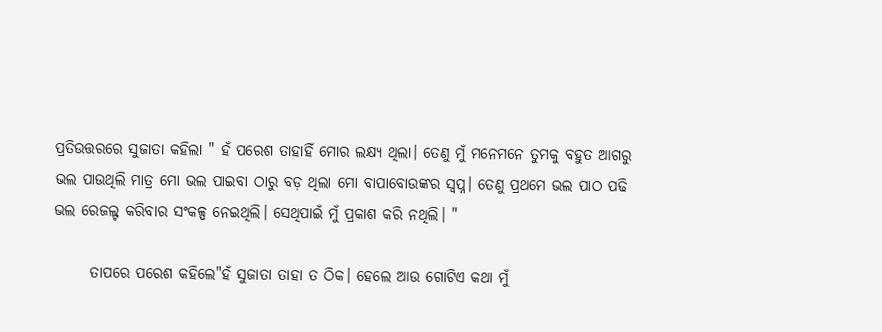ପ୍ରତିଉତ୍ତରରେ ସୁଜାତା କହିଲା " ହଁ ପରେଶ ତାହାହିଁ ମୋର ଲକ୍ଷ୍ୟ ଥିଲା। ତେଣୁ ମୁଁ ମନେମନେ ତୁମକୁ ବହୁତ ଆଗରୁ ଭଲ ପାଉଥିଲି ମାତ୍ର ମୋ ଭଲ ପାଇବା ଠାରୁ ବଡ଼ ଥିଲା ମୋ ବାପାବୋଉଙ୍କର ସ୍ୱପ୍ନ। ତେଣୁ ପ୍ରଥମେ ଭଲ ପାଠ ପଢି ଭଲ ରେଜଲ୍ଟ କରିବାର ସଂକଳ୍ପ ନେଇଥିଲି। ସେଥିପାଇଁ ମୁଁ ପ୍ରକାଶ କରି ନଥିଲି। "

      ତାପରେ ପରେଶ କହିଲେ"ହଁ ସୁଜାତା ତାହା ତ ଠିକ। ହେଲେ ଆଉ ଗୋଟିଏ କଥା ମୁଁ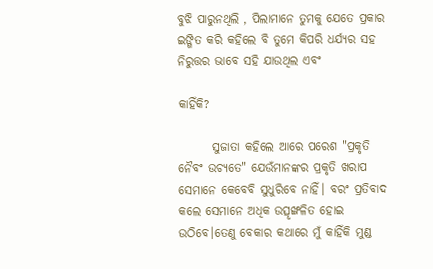ବୁଝି ପାରୁନଥିଲି , ପିଲାମାନେ ତୁମକୁ ଯେତେ ପ୍ରକାର ଇଙ୍ଗିତ କରି କହିଲେ ବି ତୁମେ କିପରି ଧର୍ଯ୍ୟର ସହ ନିରୁତ୍ତର ଭାବେ ସହି ଯାଉଥିଲ ଏବଂ

କାହିଁକି?

       ସୁଜାତା କହିଲେ ଆରେ ପରେଶ "ପ୍ରକୃତି ନୈବଂ ଉଚ୍ୟତେ" ଯେଉଁମାନଙ୍କର ପ୍ରକୃତି ଖରାପ ସେମାନେ କେବେବି ସୁଧୁରିବେ ନାହିଁ। ବରଂ ପ୍ରତିବାଦ କଲେ ସେମାନେ ଅଧିକ ଉତ୍ସୃଙ୍ଖଳିତ ହୋଇ ଉଠିବେ।ତେଣୁ ବେକାର କଥାରେ ମୁଁ କାହିଁକି ମୁଣ୍ଡ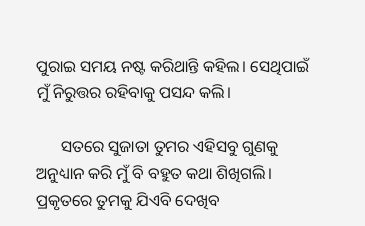ପୁରାଇ ସମୟ ନଷ୍ଟ କରିଥାନ୍ତି କହିଲ। ସେଥିପାଇଁ ମୁଁ ନିରୁତ୍ତର ରହିବାକୁ ପସନ୍ଦ କଲି।

      ସତରେ ସୁଜାତା ତୁମର ଏହିସବୁ ଗୁଣକୁ ଅନୁଧ୍ୟାନ କରି ମୁଁ ବି ବହୁତ କଥା ଶିଖିଗଲି। ପ୍ରକୃତରେ ତୁମକୁ ଯିଏବି ଦେଖିବ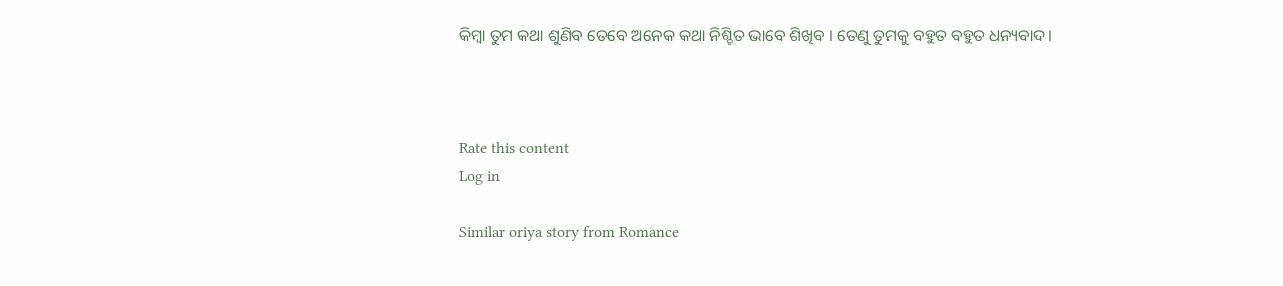କିମ୍ବା ତୁମ କଥା ଶୁଣିବ ତେବେ ଅନେକ କଥା ନିଶ୍ଚିତ ଭାବେ ଶିଖିବ । ତେଣୁ ତୁମକୁ ବହୁତ ବହୁତ ଧନ୍ୟବାଦ।



Rate this content
Log in

Similar oriya story from Romance